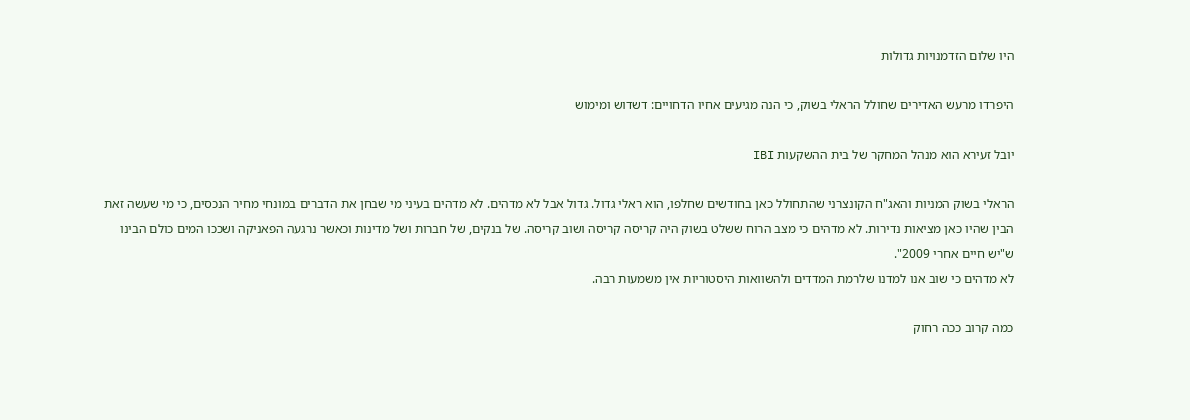היו שלום הזדמנויות גדולות

היפרדו מרעש האדירים שחולל הראלי בשוק, כי הנה מגיעים אחיו הדחויים: דשדוש ומימוש

יובל זעירא הוא מנהל המחקר של בית ההשקעות IBI

הראלי בשוק המניות והאג"ח הקונצרני שהתחולל כאן בחודשים שחלפו, הוא ראלי גדול. גדול אבל לא מדהים. לא מדהים בעיני מי שבחן את הדברים במונחי מחיר הנכסים, כי מי שעשה זאת הבין שהיו כאן מציאות נדירות. לא מדהים כי מצב הרוח ששלט בשוק היה קריסה קריסה ושוב קריסה. של בנקים, של חברות ושל מדינות וכאשר נרגעה הפאניקה ושככו המים כולם הבינו ש"יש חיים אחרי 2009".
לא מדהים כי שוב אנו למדנו שלרמת המדדים ולהשוואות היסטוריות אין משמעות רבה.

כמה קרוב ככה רחוק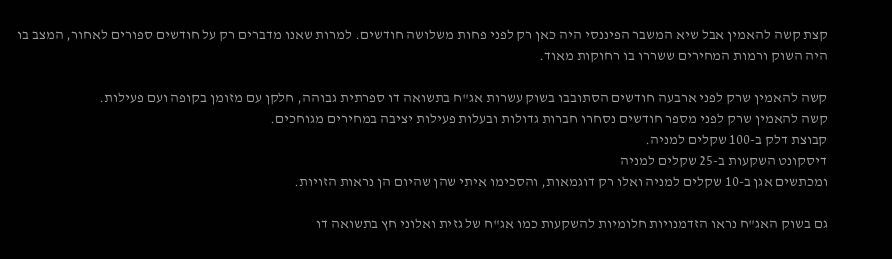קצת קשה להאמין אבל שיא המשבר הפיננסי היה כאן רק לפני פחות משלושה חודשים. למרות שאנו מדברים רק על חודשים ספורים לאחור, המצב בו היה השוק ורמות המחירים ששררו בו רחוקות מאוד.

קשה להאמין שרק לפני ארבעה חודשים הסתובבו בשוק עשרות אג"ח בתשואה דו ספרתית גבוהה, חלקן עם מזומן בקופה ועם פעילות.
קשה להאמין שרק לפני מספר חודשים נסחרו חברות גדולות ובעלות פעילות יציבה במחירים מגוחכים.
קבוצת דלק ב-100 שקלים למניה.
דיסקונט השקעות ב-25 שקלים למניה
ומכתשים אגן ב-10 שקלים למניה ואלו רק דוגמאות, והסכימו איתי שהן שהיום הן נראות הזויות.

גם בשוק האג"ח נראו הזדמנויות חלומיות להשקעות כמו אג"ח של גזית ואלוני חץ בתשואה דו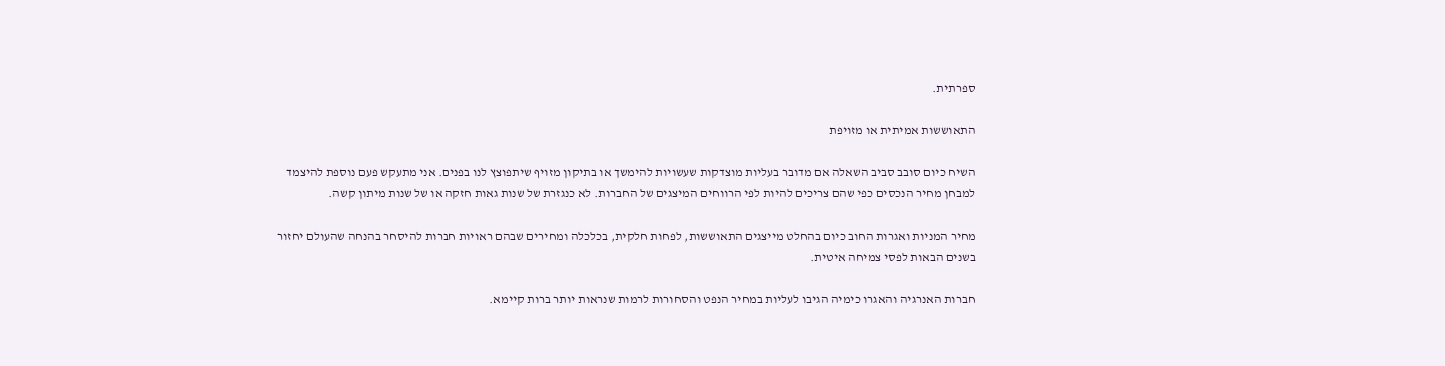ספרתית.

התאוששות אמיתית או מזויפת

השיח כיום סובב סביב השאלה אם מדובר בעליות מוצדקות שעשויות להימשך או בתיקון מזויף שיתפוצץ לנו בפנים. אני מתעקש פעם נוספת להיצמד למבחן מחיר הנכסים כפי שהם צריכים להיות לפי הרווחים המיצגים של החברות. לא כנגזרת של שנות גאות חזקה או של שנות מיתון קשה.

מחיר המניות ואגרות החוב כיום בהחלט מייצגים התאוששות, לפחות חלקית, בכלכלה ומחירים שבהם ראויות חברות להיסחר בהנחה שהעולם יחזור בשנים הבאות לפסי צמיחה איטית.

חברות האנרגיה והאגרו כימיה הגיבו לעליות במחיר הנפט והסחורות לרמות שנראות יותר ברות קיימא.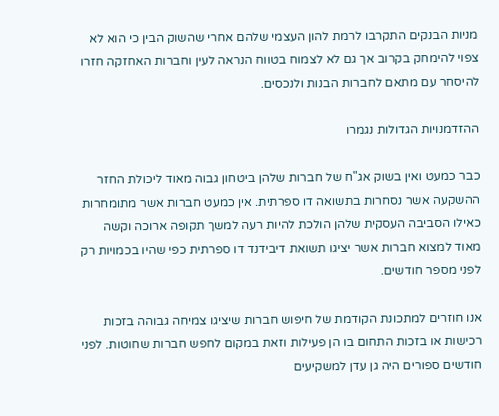מניות הבנקים התקרבו לרמת להון העצמי שלהם אחרי שהשוק הבין כי הוא לא צפוי להימחק בקרוב אך גם לא לצמוח בטווח הנראה לעין וחברות האחזקה חזרו להיסחר עם מתאם לחברות הבנות ולנכסים.

ההזדמנויות הגדולות נגמרו

כבר כמעט ואין בשוק אג"ח של חברות שלהן ביטחון גבוה מאוד ליכולת החזר ההשקעה אשר נסחרות בתשואה דו ספרתית. אין כמעט חברות אשר מתומחרות כאילו הסביבה העסקית שלהן הולכת להיות רעה למשך תקופה ארוכה וקשה מאוד למצוא חברות אשר יציגו תשואת דיבידנד דו ספרתית כפי שהיו בכמויות רק לפני מספר חודשים.

אנו חוזרים למתכונת הקודמת של חיפוש חברות שיציגו צמיחה גבוהה בזכות רכישות או בזכות התחום בו הן פעילות וזאת במקום לחפש חברות שחוטות. לפני חודשים ספורים היה גן עדן למשקיעים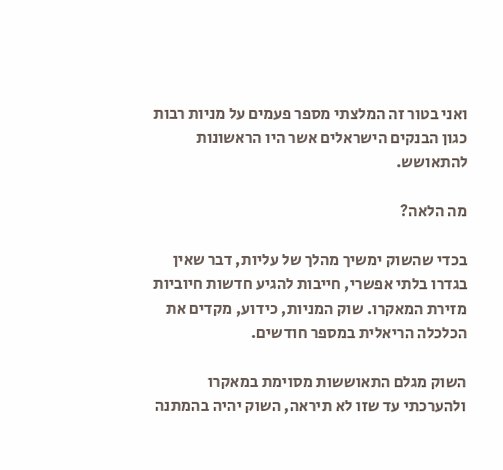ואני בטור זה המלצתי מספר פעמים על מניות רבות כגון הבנקים הישראלים אשר היו הראשונות להתאושש.

מה הלאה?

בכדי שהשוק ימשיך מהלך של עליות, דבר שאין בגדרו בלתי אפשרי, חייבות להגיע חדשות חיוביות מזירת המאקרו. שוק המניות, כידוע, מקדים את הכלכלה הריאלית במספר חודשים.

השוק מגלם התאוששות מסוימת במאקרו ולהערכתי עד שזו לא תיראה, השוק יהיה בהמתנה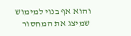והוא אף בנוי למימוש שמיצג את המחסור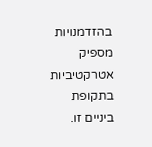בהזדמנויות מספיק אטרקטיביות בתקופת ביניים זו.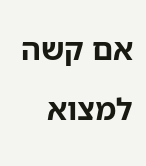אם קשה למצוא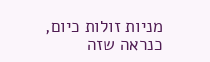מניות זולות כיום, כנראה שזה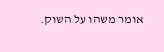אומר משהו על השוק.